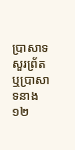ប្រាសាទសួរព្រ័ត ឬប្រាសាទនាង១២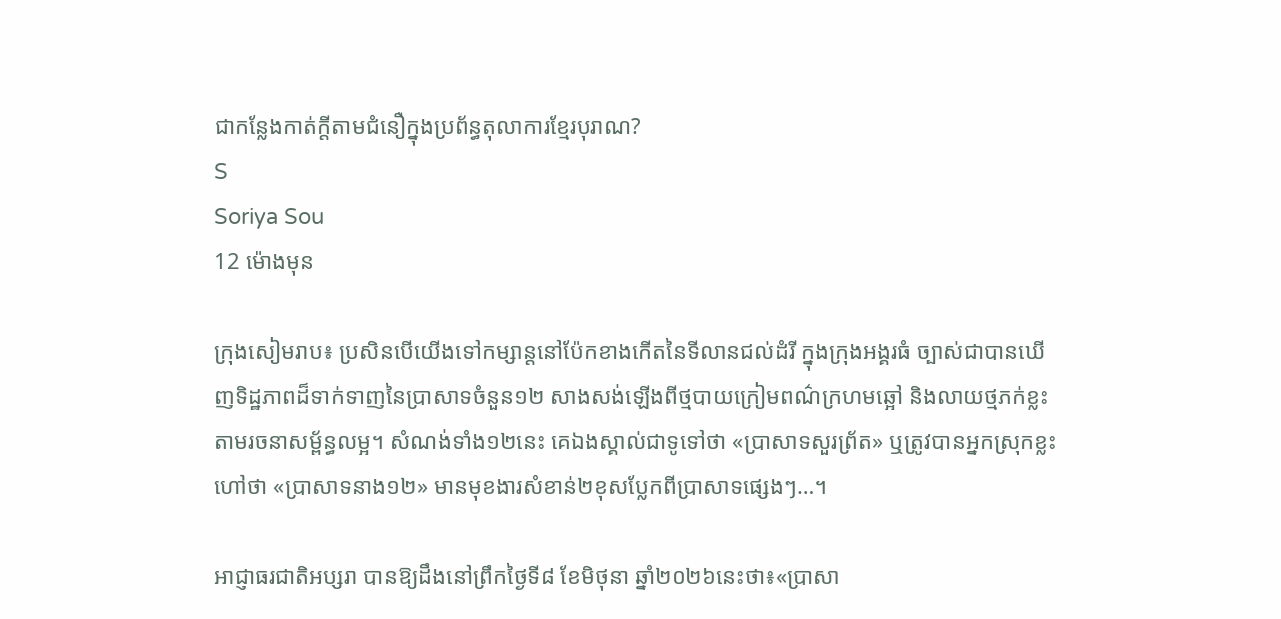ជាកន្លែងកាត់ក្ដីតាមជំនឿក្នុងប្រព័ន្ធតុលាការខ្មែរបុរាណ?
S
Soriya Sou
12 ម៉ោងមុន

ក្រុងសៀមរាប៖ ប្រសិនបើយើងទៅកម្សាន្តនៅប៉ែកខាងកើតនៃទីលានជល់ដំរី ក្នុងក្រុងអង្គរធំ ច្បាស់ជាបានឃើញទិដ្ឋភាពដ៏ទាក់ទាញនៃប្រាសាទចំនួន១២ សាងសង់ឡើងពីថ្មបាយក្រៀមពណ៌ក្រហមឆ្អៅ និងលាយថ្មភក់ខ្លះតាមរចនាសម្ព័ន្ធលម្អ។ សំណង់ទាំង១២នេះ គេឯងស្គាល់ជាទូទៅថា «ប្រាសាទសួរព្រ័ត» ឬត្រូវបានអ្នកស្រុកខ្លះហៅថា «ប្រាសាទនាង១២» មានមុខងារសំខាន់២ខុសប្លែកពីប្រាសាទផ្សេងៗ…។

អាជ្ញាធរជាតិអប្សរា បានឱ្យដឹងនៅព្រឹកថ្ងៃទី៨ ខែមិថុនា ឆ្នាំ២០២៦នេះថា៖«ប្រាសា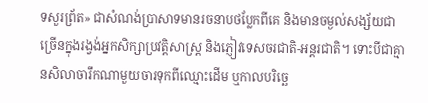ទសួរព្រ័ត» ជាសំណង់ប្រាសាទមានរចនាបថប្លែកពីគេ និងមានចម្ងល់សង្ស័យជាច្រើនក្នុងរង្វង់អ្នកសិក្សាប្រវត្តិសាស្ត្រ និងភ្ញៀវទេសចរជាតិ-អន្តរជាតិ។ ទោះបីជាគ្មានសិលាចារឹកណាមួយចារទុកពីឈ្មោះដើម ឬកាលបរិច្ឆេ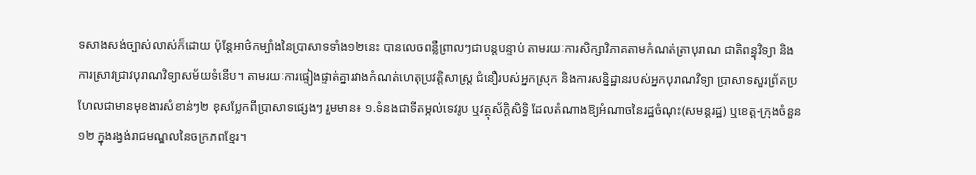ទសាងសង់ច្បាស់លាស់ក៏ដោយ ប៉ុន្តែអាថ៌កម្បាំងនៃប្រាសាទទាំង១២នេះ បានលេចពន្លឺព្រាលៗជាបន្តបន្ទាប់ តាមរយៈការសិក្សាវិភាគតាមកំណត់ត្រាបុរាណ ជាតិពន្ធុវិទ្យា និងការស្រាវជ្រាវបុរាណវិទ្យាសម័យទំនើប។ តាមរយៈការផ្ទៀងផ្ទាត់គ្នារវាងកំណត់ហេតុប្រវត្តិសាស្ត្រ ជំនឿរបស់អ្នកស្រុក និងការសន្និដ្ឋានរបស់អ្នកបុរាណវិទ្យា ប្រាសាទសួរព្រ័តប្រហែលជាមានមុខងារសំខាន់ៗ២ ខុសប្លែកពីប្រាសាទផ្សេងៗ រួមមាន៖ ១.ទំនងជាទីតម្កល់ទេវរូប ឬវត្ថុស័ក្តិសិទ្ធិ ដែលតំណាងឱ្យអំណាចនៃរដ្ឋចំណុះ(សមន្តរដ្ឋ) ឬខេត្ត-ក្រុងចំនួន១២ ក្នុងរង្វង់រាជមណ្ឌលនៃចក្រភពខ្មែរ។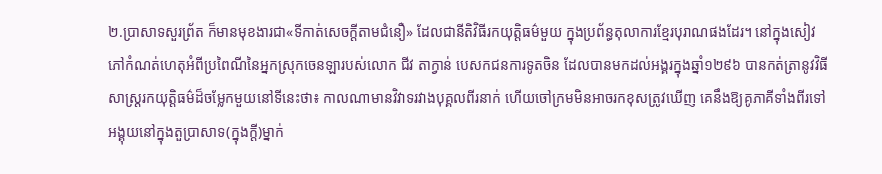២.ប្រាសាទសួរព្រ័ត ក៏មានមុខងារជា«ទីកាត់សេចក្ដីតាមជំនឿ» ដែលជានីតិវិធីរកយុត្តិធម៌មួយ ក្នុងប្រព័ន្ធតុលាការខ្មែរបុរាណផងដែរ។ នៅក្នុងសៀវភៅកំណត់ហេតុអំពីប្រពៃណីនៃអ្នកស្រុកចេនឡារបស់លោក ជីវ តាក្វាន់ បេសកជនការទូតចិន ដែលបានមកដល់អង្គរក្នុងឆ្នាំ១២៩៦ បានកត់ត្រានូវវិធីសាស្ដ្ររកយុត្តិធម៌ដ៏ចម្លែកមួយនៅទីនេះថា៖ កាលណាមានវិវាទរវាងបុគ្គលពីរនាក់ ហើយចៅក្រមមិនអាចរកខុសត្រូវឃើញ គេនឹងឱ្យគូភាគីទាំងពីរទៅអង្គុយនៅក្នុងតួប្រាសាទ(ក្នុងក្ដី)ម្នាក់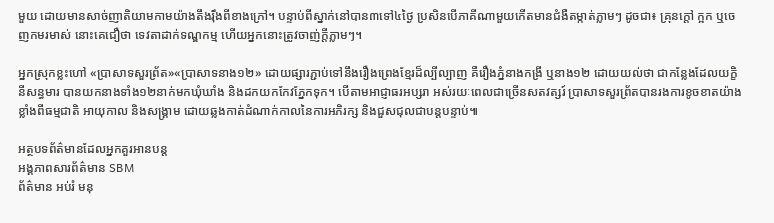មួយ ដោយមានសាច់ញាតិយាមកាមយ៉ាងតឹងរ៉ឹងពីខាងក្រៅ។ បន្ទាប់ពីស្នាក់នៅបាន៣ទៅ៤ថ្ងៃ ប្រសិនបើភាគីណាមួយកើតមានជំងឺតម្កាត់ភ្លាមៗ ដូចជា៖ គ្រុនក្ដៅ ក្អក ឬចេញកមរមាស់ នោះគេជឿថា ទេវតាដាក់ទណ្ឌកម្ម ហើយអ្នកនោះត្រូវចាញ់ក្ដីភ្លាមៗ។

អ្នកស្រុកខ្លះហៅ «ប្រាសាទសួរព្រ័ត»«ប្រាសាទនាង១២» ដោយផ្សារភ្ជាប់ទៅនឹងរឿងព្រេងខ្មែរដ៏ល្បីល្បាញ គឺរឿងភ្នំនាងកង្រី ឬនាង១២ ដោយយល់ថា ជាកន្លែងដែលយក្ខិនីសន្ធមារ បានយកនាងទាំង១២នាក់មកឃុំឃាំង និងដកយកកែវភ្នែកទុក។ បើតាមអាជ្ញាធរអប្សរា អស់រយៈពេលជាច្រើនសតវត្សរ៍ ប្រាសាទសួរព្រ័តបានរងការខូចខាតយ៉ាងខ្លាំងពីធម្មជាតិ អាយុកាល និងសង្គ្រាម ដោយឆ្លងកាត់ដំណាក់កាលនៃការអភិរក្ស និងជួសជុលជាបន្តបន្ទាប់៕

អត្ថបទព័ត៌មានដែលអ្នកគួរអានបន្ត
អង្គភាពសារព័ត៌មាន SBM
ព័ត៌មាន អប់រំ មនុ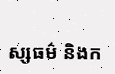ស្សធម៌ និងក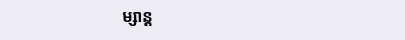ម្សាន្ត